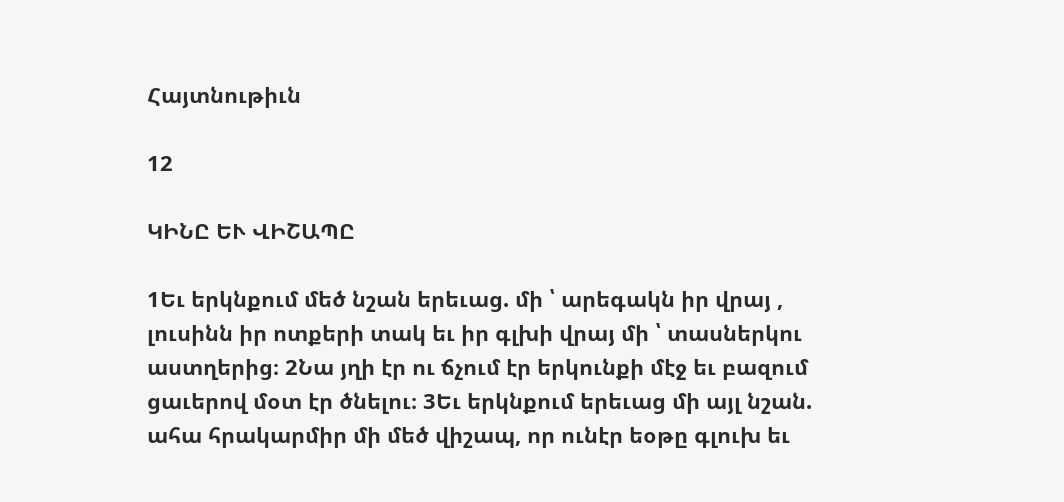Հայտնութիւն

12

ԿԻՆԸ ԵՒ ՎԻՇԱՊԸ

1Եւ երկնքում մեծ նշան երեւաց. մի ՝ արեգակն իր վրայ , լուսինն իր ոտքերի տակ եւ իր գլխի վրայ մի ՝ տասներկու աստղերից։ 2Նա յղի էր ու ճչում էր երկունքի մէջ եւ բազում ցաւերով մօտ էր ծնելու։ 3Եւ երկնքում երեւաց մի այլ նշան. ահա հրակարմիր մի մեծ վիշապ, որ ունէր եօթը գլուխ եւ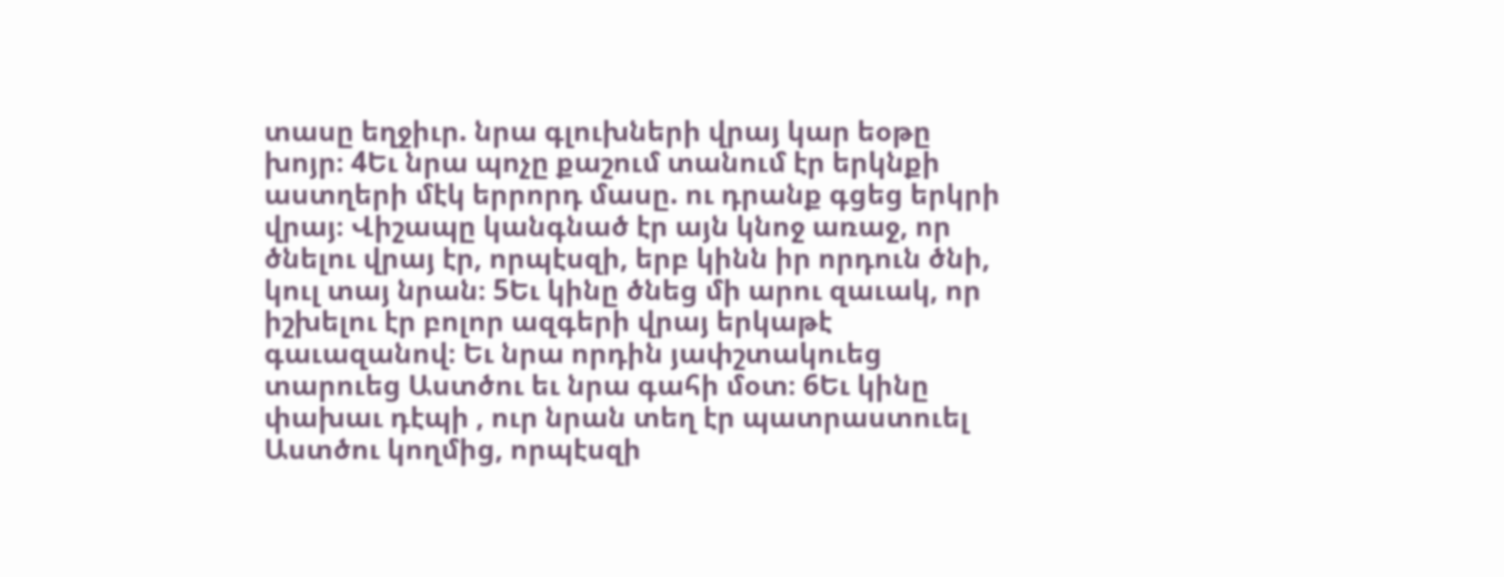տասը եղջիւր. նրա գլուխների վրայ կար եօթը խոյր։ 4Եւ նրա պոչը քաշում տանում էր երկնքի աստղերի մէկ երրորդ մասը. ու դրանք գցեց երկրի վրայ։ Վիշապը կանգնած էր այն կնոջ առաջ, որ ծնելու վրայ էր, որպէսզի, երբ կինն իր որդուն ծնի, կուլ տայ նրան։ 5Եւ կինը ծնեց մի արու զաւակ, որ իշխելու էր բոլոր ազգերի վրայ երկաթէ գաւազանով։ Եւ նրա որդին յափշտակուեց տարուեց Աստծու եւ նրա գահի մօտ։ 6Եւ կինը փախաւ դէպի , ուր նրան տեղ էր պատրաստուել Աստծու կողմից, որպէսզի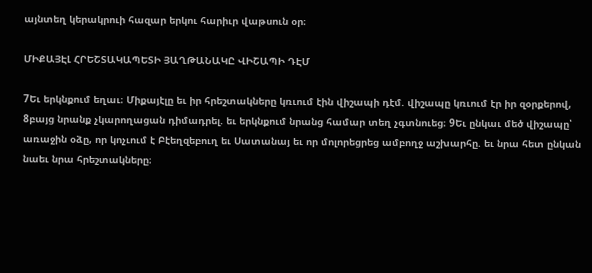այնտեղ կերակրուի հազար երկու հարիւր վաթսուն օր։

ՄԻՔԱՅԷԼ ՀՐԵՇՏԱԿԱՊԵՏԻ ՅԱՂԹԱՆԱԿԸ ՎԻՇԱՊԻ ԴԷՄ

7Եւ երկնքում եղաւ։ Միքայէլը եւ իր հրեշտակները կռւում էին վիշապի դէմ. վիշապը կռւում էր իր զօրքերով, 8բայց նրանք չկարողացան դիմադրել. եւ երկնքում նրանց համար տեղ չգտնուեց։ 9Եւ ընկաւ մեծ վիշապը՝ առաջին օձը, որ կոչւում է Բէեղզեբուղ եւ Սատանայ եւ որ մոլորեցրեց ամբողջ աշխարհը. եւ նրա հետ ընկան նաեւ նրա հրեշտակները։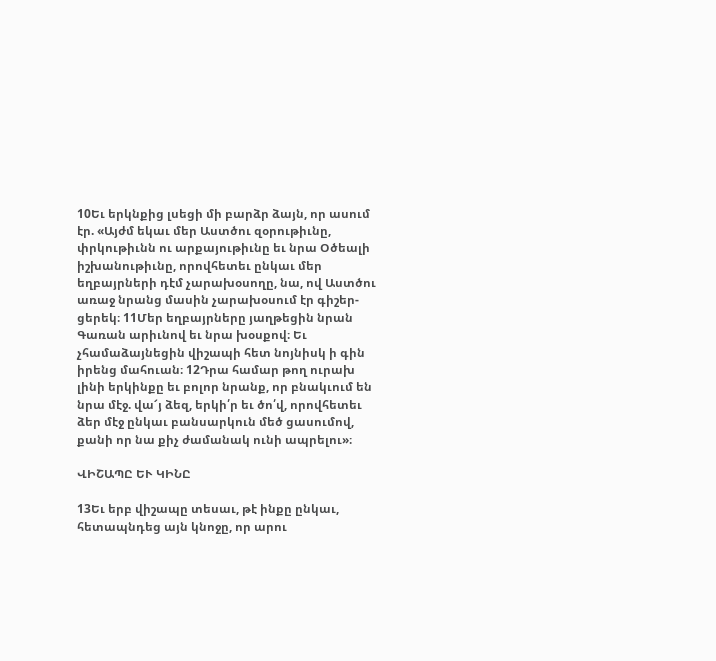10Եւ երկնքից լսեցի մի բարձր ձայն, որ ասում էր. «Այժմ եկաւ մեր Աստծու զօրութիւնը, փրկութիւնն ու արքայութիւնը եւ նրա Օծեալի իշխանութիւնը, որովհետեւ ընկաւ մեր եղբայրների դէմ չարախօսողը, նա, ով Աստծու առաջ նրանց մասին չարախօսում էր գիշեր-ցերեկ։ 11Մեր եղբայրները յաղթեցին նրան Գառան արիւնով եւ նրա խօսքով։ Եւ չհամաձայնեցին վիշապի հետ նոյնիսկ ի գին իրենց մահուան։ 12Դրա համար թող ուրախ լինի երկինքը եւ բոլոր նրանք, որ բնակւում են նրա մէջ. վա՜յ ձեզ, երկի՛ր եւ ծո՛վ, որովհետեւ ձեր մէջ ընկաւ բանսարկուն մեծ ցասումով, քանի որ նա քիչ ժամանակ ունի ապրելու»։

ՎԻՇԱՊԸ ԵՒ ԿԻՆԸ

13Եւ երբ վիշապը տեսաւ, թէ ինքը ընկաւ, հետապնդեց այն կնոջը, որ արու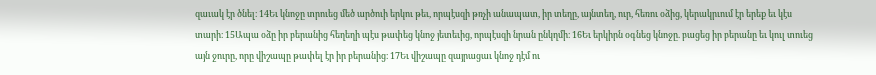զաւակ էր ծնել։ 14Եւ կնոջը տրուեց մեծ արծուի երկու թեւ, որպէսզի թռչի անապատ, իր տեղը, այնտեղ, ուր, հեռու օձից, կերակրւում էր երեք եւ կէս տարի։ 15Ապա օձը իր բերանից հեղեղի պէս թափեց կնոջ յետեւից, որպէսզի նրան ընկղմի։ 16Եւ երկիրն օգնեց կնոջը. բացեց իր բերանը եւ կուլ տուեց այն ջուրը, որը վիշապը թափել էր իր բերանից։ 17Եւ վիշապը զայրացաւ կնոջ դէմ ու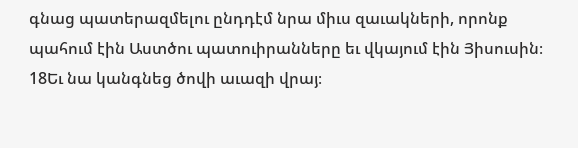գնաց պատերազմելու ընդդէմ նրա միւս զաւակների, որոնք պահում էին Աստծու պատուիրանները եւ վկայում էին Յիսուսին։ 18Եւ նա կանգնեց ծովի աւազի վրայ։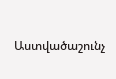Աստվածաշունչ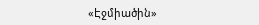«Էջմիածին»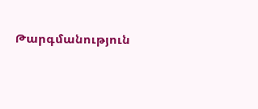Թարգմանություն